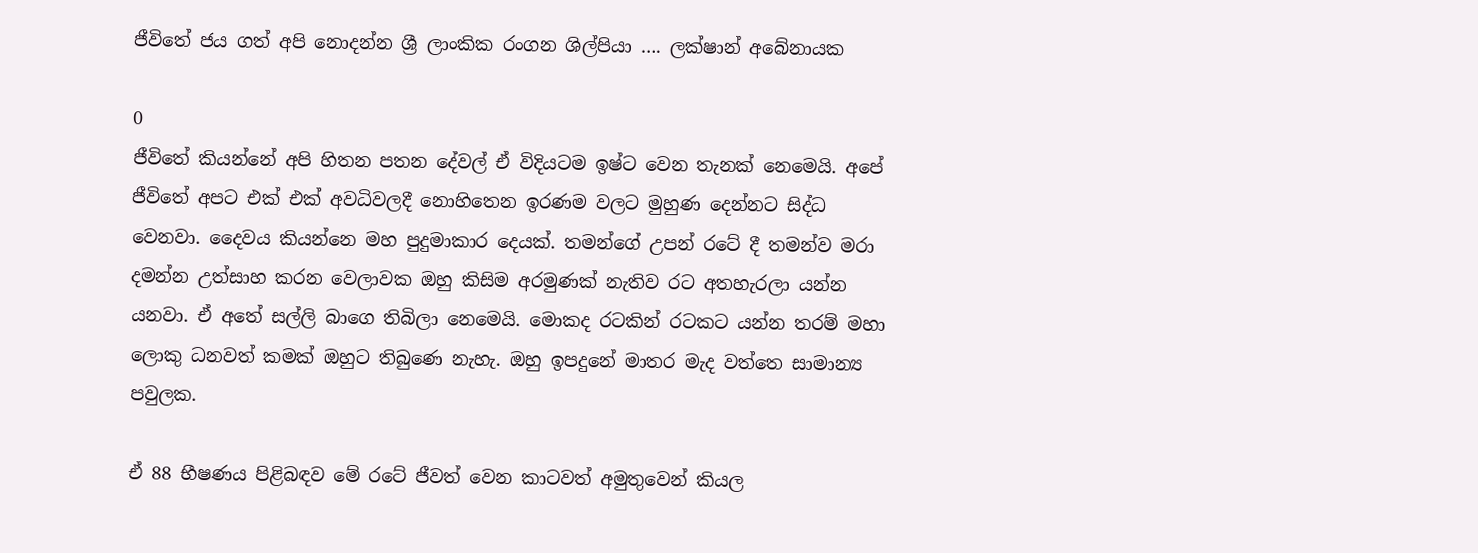ජීවිතේ ජය ගත් අපි නොදන්න ශ්‍රී ලාංකික රංගන ශිල්පියා …. ලක්ෂාන් අබේනායක

0
ජීවිතේ කියන්නේ අපි හිතන පතන දේවල් ඒ විදියටම ඉෂ්ට වෙන තැනක් නෙමෙයි. අපේ ජීවිතේ අපට එක් එක් අවධිවලදී නොහිතෙන ඉරණම වලට මුහුණ දෙන්නට සිද්ධ වෙනවා. දෛවය කියන්නෙ මහ පුදුමාකාර දෙයක්. තමන්ගේ උපන් රටේ දී තමන්ව මරා දමන්න උත්සාහ කරන වෙලාවක ඔහු කිසිම අරමුණක් නැතිව රට අතහැරලා යන්න යනවා. ඒ අතේ සල්ලි බාගෙ තිබිලා නෙමෙයි. මොකද රටකින් රටකට යන්න තරම් මහා ලොකු ධනවත් කමක් ඔහුට තිබුණෙ නැහැ. ඔහු ඉපදුනේ මාතර මැද වත්තෙ සාමාන්‍ය පවුලක.

ඒ 88 භීෂණය පිළිබඳව මේ රටේ ජීවත් වෙන කාටවත් අමුතුවෙන් කියල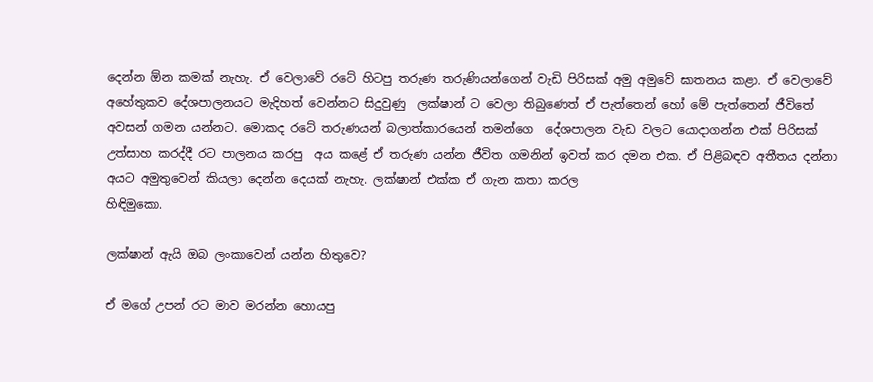දෙන්න ඕන කමක් නැහැ. ඒ වෙලාවේ රටේ හිටපු තරුණ තරුණියන්ගෙන් වැඩි පිරිසක් අමු අමුවේ ඝාතනය කළා. ඒ වෙලාවේ අහේතුකව දේශපාලනයට මැදිහත් වෙන්නට සිදුවුණු  ලක්ෂාන් ට වෙලා තිබුණෙත් ඒ පැත්තෙන් හෝ මේ පැත්තෙන් ජීවිතේ අවසන් ගමන යන්නට. මොකද රටේ තරුණයන් බලාත්කාරයෙන් තමන්ගෙ  දේශපාලන වැඩ වලට යොදාගන්න එක් පිරිසක්  උත්සාහ කරද්දී රට පාලනය කරපු  අය කළේ ඒ තරුණ යන්න ජීවිත ගමනින් ඉවත් කර දමන එක. ඒ පිළිබඳව අතීතය දන්නා අයට අමුතුවෙන් කියලා දෙන්න දෙයක් නැහැ. ලක්ෂාන් එක්ක ඒ ගැන කතා කරල
හිඳිමුකො.

ලක්ෂාන් ඇයි ඔබ ලංකාවෙන් යන්න හිතුවෙ?

ඒ මගේ උපන් රට මාව මරන්න හොයපු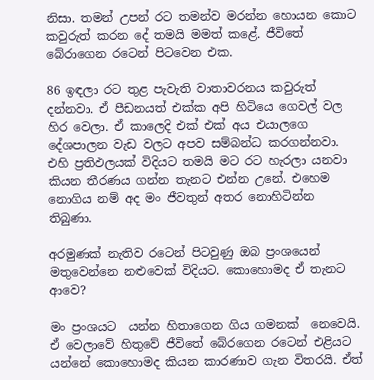නිසා. තමන් උපන් රට තමන්ව මරන්න හොයන කොට කවුරුත් කරන දේ තමයි මමත් කළේ. ජීවිතේ බේරාගෙන රටෙන් පිටවෙන එක.

86 ඉඳලා රට තුළ පැවැති වාතාවරනය කවුරුත් දන්නවා. ඒ පීඩනයත් එක්ක අපි හිටියෙ ගෙවල් වල හිර වෙලා. ඒ කාලෙදි එක් එක් අය එයාලගෙ  දේශපාලන වැඩ වලට අපව සම්බන්ධ කරගන්නවා. එහි ප්‍රතිඵලයක් විදියට තමයි මට රට හැරලා යනවා කියන තීරණය ගන්න තැනට එන්න උනේ. එහෙම නොගිය නම් අද මං ජීවතුන් අතර නොහිටින්න තිබුණා.

අරමුණක් නැතිව රටෙන් පිටවුණු ඔබ ප්‍රංශයෙන් මතුවෙන්නෙ නළුවෙක් විදියට. කොහොමද ඒ තැනට ආවෙ?

මං ප්‍රංශයට  යන්න හිතාගෙන ගිය ගමනක්  නෙවෙයි.  ඒ වෙලාවේ හිතුවේ ජීවිතේ බේරගෙන රටෙන් එළියට යන්නේ කොහොමද කියන කාරණාව ගැන විතරයි. ඒත්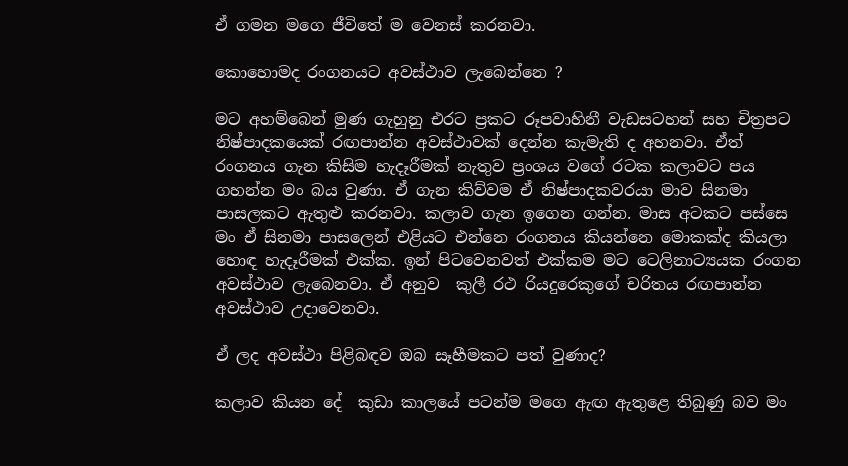ඒ ගමන මගෙ ජීවිතේ ම වෙනස් කරනවා.

කොහොමද රංගනයට අවස්ථාව ලැබෙන්නෙ ?

මට අහම්බෙන් මුණ ගැහුනු එරට ප්‍රකට රූපවාහිනී වැඩසටහන් සහ චිත්‍රපට නිෂ්පාදකයෙක් රඟපාන්න අවස්ථාවක් දෙන්න කැමැති ද අහනවා. ඒත් රංගනය ගැන කිසිම හැදෑරීමක් නැතුව ප්‍රංශය වගේ රටක කලාවට පය ගහන්න මං බය වුණා. ඒ ගැන කිව්වම ඒ නිෂ්පාදකවරයා මාව සිනමා පාසලකට ඇතුළු කරනවා. කලාව ගැන ඉගෙන ගන්න. මාස අටකට පස්සෙ මං ඒ සිනමා පාසලෙන් එළියට එන්නෙ රංගනය කියන්නෙ මොකක්ද කියලා හොඳ හැදෑරීමක් එක්ක. ඉන් පිටවෙනවත් එක්කම මට ටෙලිනාට්‍යයක රංගන අවස්ථාව ලැබෙනවා. ඒ අනුව  කුලී රථ රියදුරෙකුගේ චරිතය රඟපාන්න අවස්ථාව උදාවෙනවා.

ඒ ලද අවස්ථා පිළිබඳව ඔබ සෑහීමකට පත් වුණාද?

කලාව කියන දේ  කුඩා කාලයේ පටන්ම මගෙ ඇඟ ඇතුළෙ තිබුණු බව මං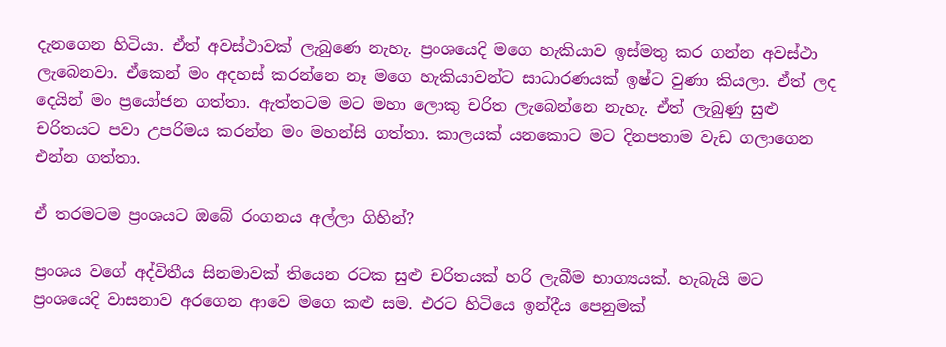දැනගෙන හිටියා. ඒත් අවස්ථාවක් ලැබුණෙ නැහැ. ප්‍රංශයෙදි මගෙ හැකියාව ඉස්මතු කර ගන්න අවස්ථා ලැබෙනවා. ඒකෙන් මං අදහස් කරන්නෙ නෑ මගෙ හැකියාවන්ට සාධාරණයක් ඉෂ්ට වුණා කියලා. ඒත් ලද දෙයින් මං ප්‍රයෝජන ගත්තා. ඇත්තටම මට මහා ලොකු චරිත ලැබෙන්නෙ නැහැ. ඒත් ලැබුණු සුළු චරිතයට පවා උපරිමය කරන්න මං මහන්සි ගත්තා. කාලයක් යනකොට මට දිනපතාම වැඩ ගලාගෙන එන්න ගත්තා.

ඒ තරමටම ප්‍රංශයට ඔබේ රංගනය අල්ලා ගිහින්?

ප්‍රංශය වගේ අද්විතීය සිනමාවක් තියෙන රටක සුළු චරිතයක් හරි ලැබීම භාග්‍යයක්. හැබැයි මට ප්‍රංශයෙදි වාසනාව අරගෙන ආවෙ මගෙ කළු සම. එරට හිටියෙ ඉන්දීය පෙනුමක්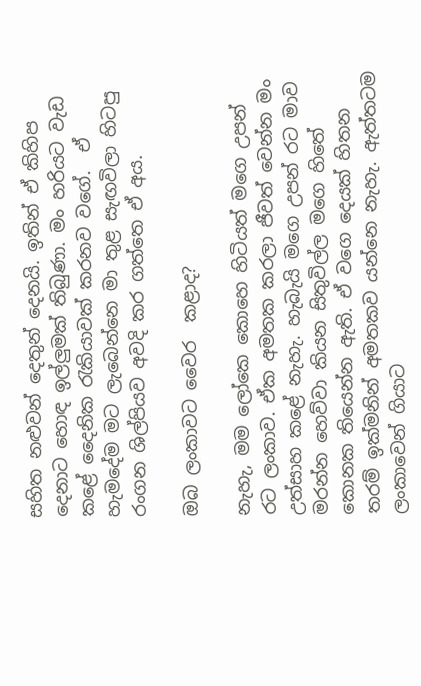සහිත නළුවන් දෙතුන් දෙනයි. ඉතින් ඒ කිහිප දෙනාට හොඳ ඉල්ලුමක් තිබුණා. මං හරියට වැඩ කළේ දෛනික රැකියාවක් කරනව වගේ.  ඒ හැමදේම මට ලැබෙන්නෙ මා තුළ සැඟවිලා හිටපු රංගන ශිල්පියව අවදි කර ගත්තෙ ඒ අය.

ඔබ ලංකාවට වෛර  කළාද?

නැහැ, මම ලෝකෙ කොහෙ හිටියත් මගෙ උපන් රට ලංකාව. ඒක අමතක කරලා ජීවත් වෙන්න මං උත්සාහ කළේ නැහැ. හැබැයි මගෙ උපන් රට මාව මරන්න හෙව්වා කියන සිතුවිල්ල මගෙ හිතේ කොනක තියෙන්න ඇති. ඒ වගෙ දෙයක් හිතන තරම් ඉක්මනින් අමතකව යන්නෙ නැහැ. ඇත්තටම ලංකාවෙන් ගියාට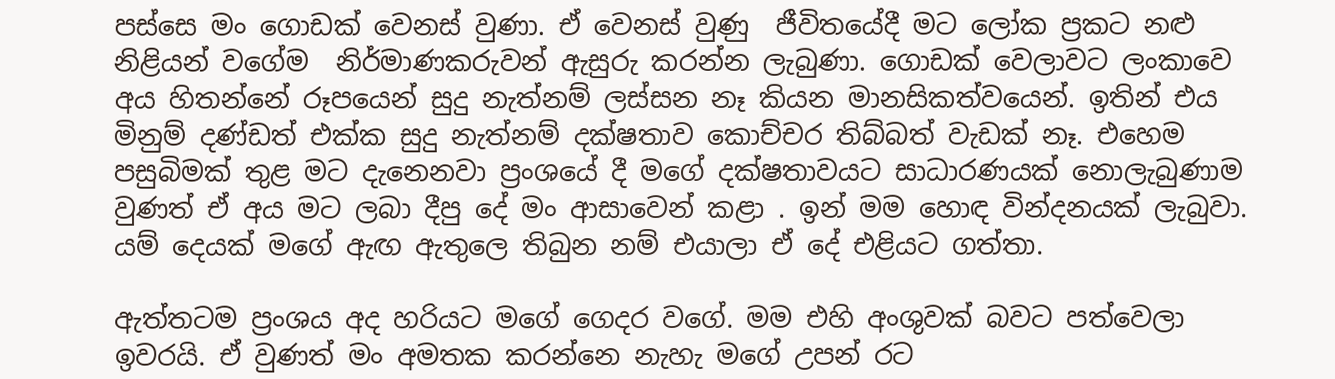පස්සෙ මං ගොඩක් වෙනස් වුණා. ඒ වෙනස් වුණු  ජීවිතයේදී මට ලෝක ප්‍රකට නළු නිළියන් වගේම  නිර්මාණකරුවන් ඇසුරු කරන්න ලැබුණා. ගොඩක් වෙලාවට ලංකාවෙ අය හිතන්නේ රූපයෙන් සුදු නැත්නම් ලස්සන නෑ කියන මානසිකත්වයෙන්. ඉතින් එය මිනුම් දණ්ඩත් එක්ක සුදු නැත්නම් දක්ෂතාව කොච්චර තිබ්බත් වැඩක් නෑ. එහෙම පසුබිමක් තුළ මට දැනෙනවා ප්‍රංශයේ දී මගේ දක්ෂතාවයට සාධාරණයක් නොලැබුණාම වුණත් ඒ අය මට ලබා දීපු දේ මං ආසාවෙන් කළා . ඉන් මම හොඳ වින්දනයක් ලැබුවා. යම් දෙයක් මගේ ඇඟ ඇතුලෙ තිබුන නම් එයාලා ඒ දේ එළියට ගත්තා.

ඇත්තටම ප්‍රංශය අද හරියට මගේ ගෙදර වගේ. මම එහි අංශුවක් බවට පත්වෙලා ඉවරයි. ඒ වුණත් මං අමතක කරන්නෙ නැහැ මගේ උපන් රට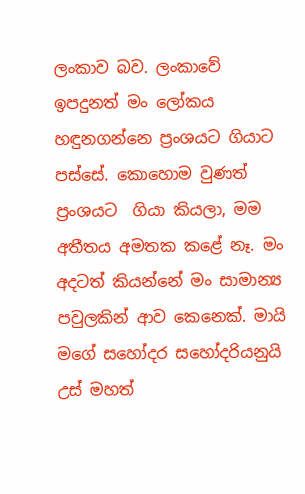ලංකාව බව. ලංකාවේ ඉපදුනත් මං ලෝකය හඳුනගන්නෙ ප්‍රංශයට ගියාට පස්සේ. කොහොම වුණත් ප්‍රංශයට  ගියා කියලා, මම අතීතය අමතක කළේ නෑ. මං අදටත් කියන්නේ මං සාමාන්‍ය පවුලකින් ආව කෙනෙක්. මායි මගේ සහෝදර සහෝදරියනුයි උස් මහත්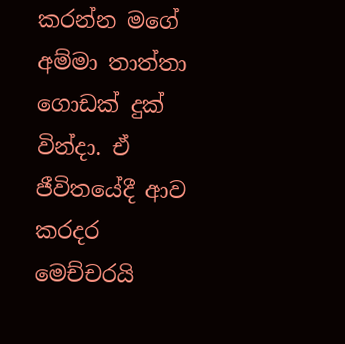කරන්න මගේ අම්මා තාත්තා ගොඩක් දුක් වින්දා. ඒ ජීවිතයේදී ආව කරදර මෙච්චරයි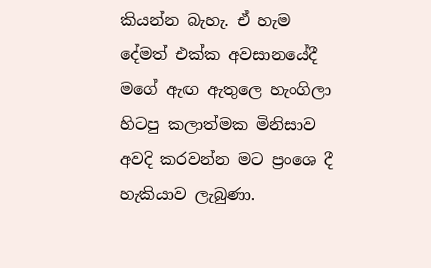කියන්න බැහැ. ඒ හැම දේමත් එක්ක අවසානයේදී මගේ ඇඟ ඇතුලෙ හැංගිලා හිටපු කලාත්මක මිනිසාව අවදි කරවන්න මට ප්‍රංශෙ දී හැකියාව ලැබුණා.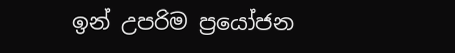ඉන් උපරිම ප්‍රයෝජන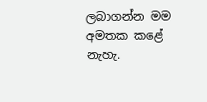ලබාගන්න මම අමතක කළේ නැහැ.